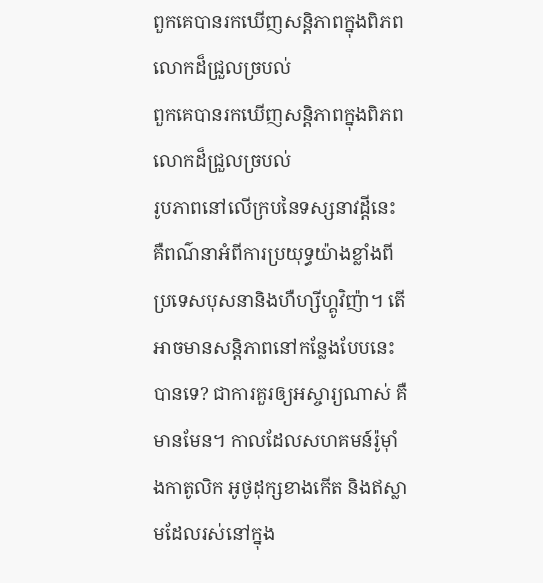ពួកគេបានរកឃើញសន្ដិភាពក្នុងពិភពលោកដ៏ជ្រួលច្របល់
ពួកគេបានរកឃើញសន្ដិភាពក្នុងពិភពលោកដ៏ជ្រួលច្របល់
រូបភាពនៅលើក្របនៃទស្សនាវដ្ដីនេះ គឺពណ៌នាអំពីការប្រយុទ្ធយ៉ាងខ្លាំងពីប្រទេសបុសនានិងហឺហ្សីហ្គូវិញ៉ា។ តើអាចមានសន្ដិភាពនៅកន្លែងបែបនេះបានទេ? ជាការគួរឲ្យអស្ចារ្យណាស់ គឺមានមែន។ កាលដែលសហគមន៍រ៉ូម៉ាំងកាតូលិក អូថូដុក្សខាងកើត និងឥស្លាមដែលរស់នៅក្នុង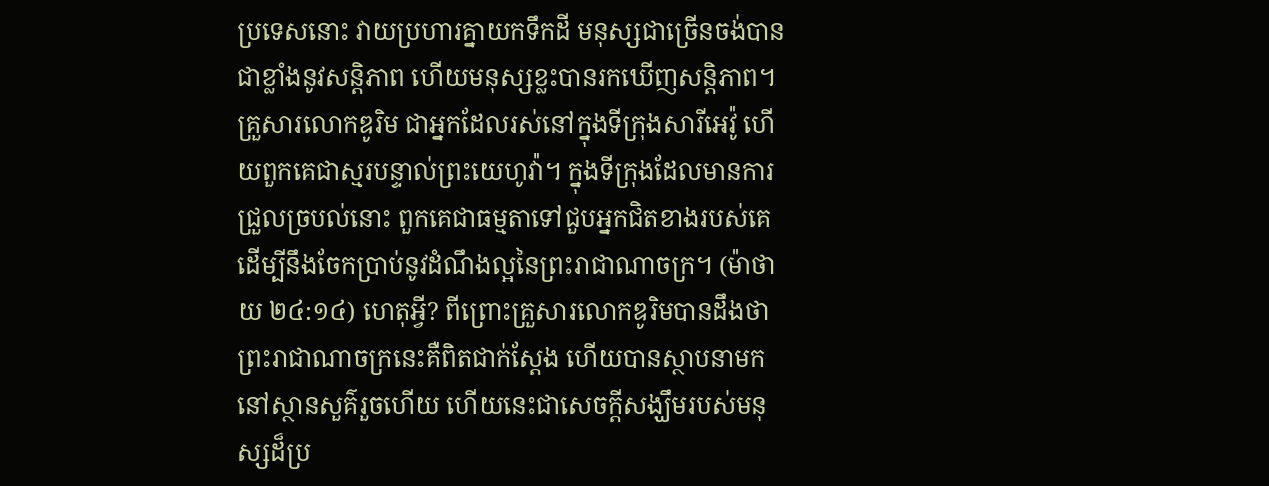ប្រទេសនោះ វាយប្រហារគ្នាយកទឹកដី មនុស្សជាច្រើនចង់បានជាខ្លាំងនូវសន្ដិភាព ហើយមនុស្សខ្លះបានរកឃើញសន្ដិភាព។
គ្រួសារលោកឌូរិម ជាអ្នកដែលរស់នៅក្នុងទីក្រុងសារីអេវ៉ូ ហើយពួកគេជាស្មរបន្ទាល់ព្រះយេហូវ៉ា។ ក្នុងទីក្រុងដែលមានការជ្រួលច្របល់នោះ ពួកគេជាធម្មតាទៅជួបអ្នកជិតខាងរបស់គេ ដើម្បីនឹងចែកប្រាប់នូវដំណឹងល្អនៃព្រះរាជាណាចក្រ។ (ម៉ាថាយ ២៤:១៤) ហេតុអ្វី? ពីព្រោះគ្រួសារលោកឌូរិមបានដឹងថា ព្រះរាជាណាចក្រនេះគឺពិតជាក់ស្តែង ហើយបានស្ថាបនាមកនៅស្ថានសួគ៌រួចហើយ ហើយនេះជាសេចក្ដីសង្ឃឹមរបស់មនុស្សដ៏ប្រ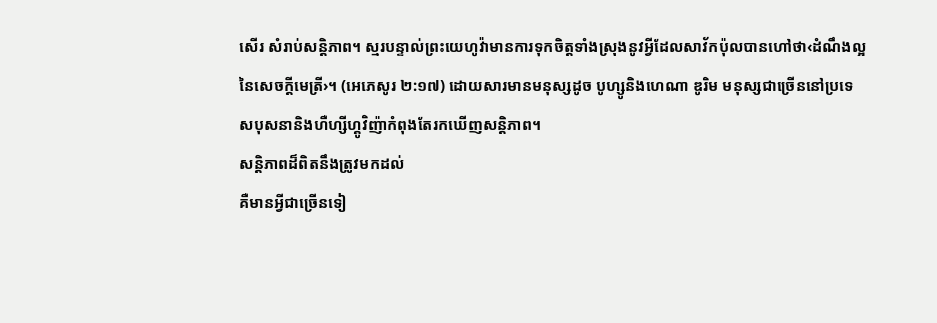សើរ សំរាប់សន្ដិភាព។ ស្មរបន្ទាល់ព្រះយេហូវ៉ាមានការទុកចិត្តទាំងស្រុងនូវអ្វីដែលសាវ័កប៉ុលបានហៅថា‹ដំណឹងល្អនៃសេចក្ដីមេត្រី›។ (អេភេសូរ ២:១៧) ដោយសារមានមនុស្សដូច បូហ្សូនិងហេណា ឌូរិម មនុស្សជាច្រើននៅប្រទេសបុសនានិងហឺហ្សីហ្គូវិញ៉ាកំពុងតែរកឃើញសន្ដិភាព។
សន្ដិភាពដ៏ពិតនឹងត្រូវមកដល់
គឺមានអ្វីជាច្រើនទៀ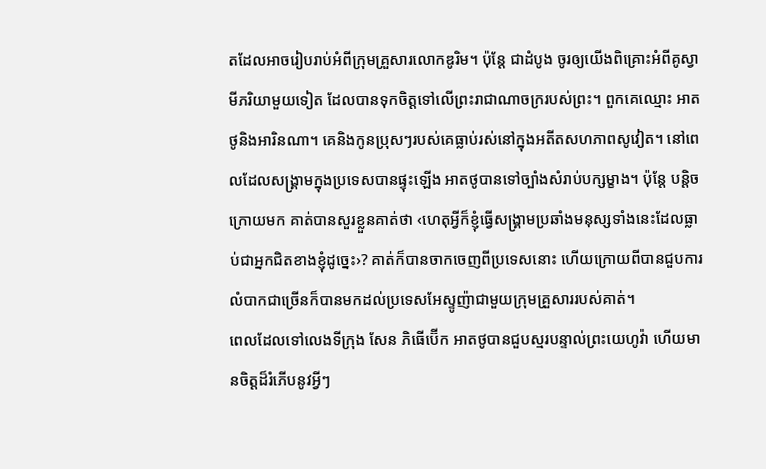តដែលអាចរៀបរាប់អំពីក្រុមគ្រួសារលោកឌូរិម។ ប៉ុន្តែ ជាដំបូង ចូរឲ្យយើងពិគ្រោះអំពីគូស្វាមីភរិយាមួយទៀត ដែលបានទុកចិត្តទៅលើព្រះរាជាណាចក្ររបស់ព្រះ។ ពួកគេឈ្មោះ អាតថូនិងអារិនណា។ គេនិងកូនប្រុសៗរបស់គេធ្លាប់រស់នៅក្នុងអតីតសហភាពសូវៀត។ នៅពេលដែលសង្គ្រាមក្នុងប្រទេសបានផ្ទុះឡើង អាតថូបានទៅច្បាំងសំរាប់បក្សម្ខាង។ ប៉ុន្តែ បន្ដិចក្រោយមក គាត់បានសួរខ្លួនគាត់ថា ‹ហេតុអ្វីក៏ខ្ញុំធ្វើសង្គ្រាមប្រឆាំងមនុស្សទាំងនេះដែលធ្លាប់ជាអ្នកជិតខាងខ្ញុំដូច្នេះ›? គាត់ក៏បានចាកចេញពីប្រទេសនោះ ហើយក្រោយពីបានជួបការលំបាកជាច្រើនក៏បានមកដល់ប្រទេសអែស្ទូញ៉ាជាមួយក្រុមគ្រួសាររបស់គាត់។
ពេលដែលទៅលេងទីក្រុង សែន ភិធើប៊ើក អាតថូបានជួបស្មរបន្ទាល់ព្រះយេហូវ៉ា ហើយមានចិត្តដ៏រំភើបនូវអ្វីៗ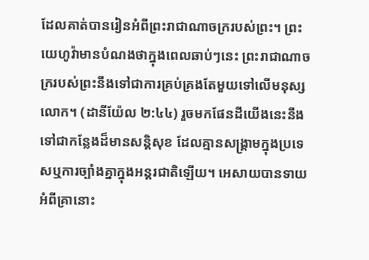ដែលគាត់បានរៀនអំពីព្រះរាជាណាចក្ររបស់ព្រះ។ ព្រះយេហូវ៉ាមានបំណងថាក្នុងពេលឆាប់ៗនេះ ព្រះរាជាណាចក្ររបស់ព្រះនឹងទៅជាការគ្រប់គ្រងតែមួយទៅលើមនុស្សលោក។ (ដានីយ៉ែល ២:៤៤) រួចមកផែនដីយើងនេះនឹងទៅជាកន្លែងដ៏មានសន្ដិសុខ ដែលគ្មានសង្គ្រាមក្នុងប្រទេសឬការច្បាំងគ្នាក្នុងអន្តរជាតិឡើយ។ អេសាយបានទាយអំពីគ្រានោះ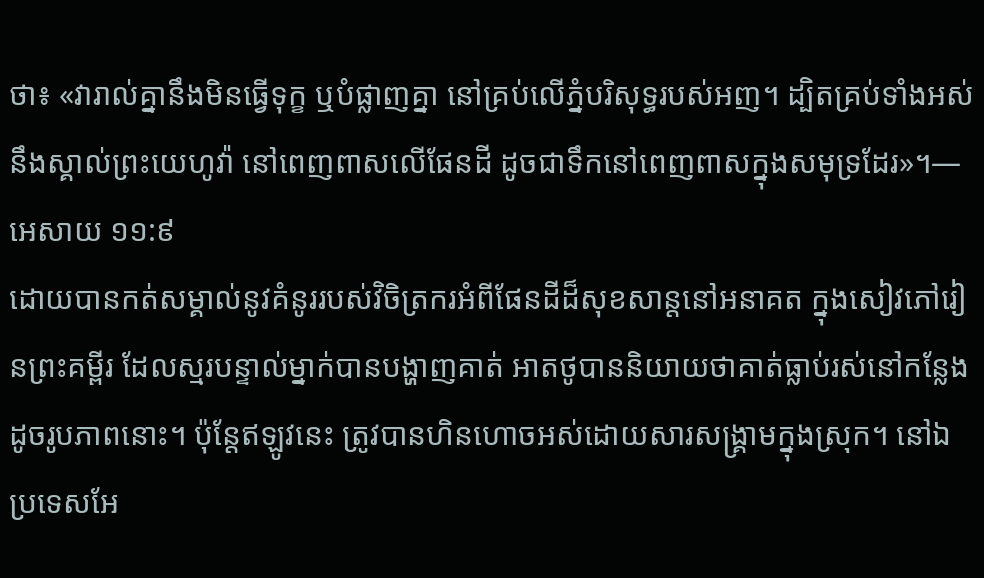ថា៖ «វារាល់គ្នានឹងមិនធ្វើទុក្ខ ឬបំផ្លាញគ្នា នៅគ្រប់លើភ្នំបរិសុទ្ធរបស់អញ។ ដ្បិតគ្រប់ទាំងអស់នឹងស្គាល់ព្រះយេហូវ៉ា នៅពេញពាសលើផែនដី ដូចជាទឹកនៅពេញពាសក្នុងសមុទ្រដែរ»។—អេសាយ ១១:៩
ដោយបានកត់សម្គាល់នូវគំនូររបស់វិចិត្រករអំពីផែនដីដ៏សុខសាន្តនៅអនាគត ក្នុងសៀវភៅរៀនព្រះគម្ពីរ ដែលស្មរបន្ទាល់ម្នាក់បានបង្ហាញគាត់ អាតថូបាននិយាយថាគាត់ធ្លាប់រស់នៅកន្លែងដូចរូបភាពនោះ។ ប៉ុន្តែឥឡូវនេះ ត្រូវបានហិនហោចអស់ដោយសារសង្គ្រាមក្នុងស្រុក។ នៅឯប្រទេសអែ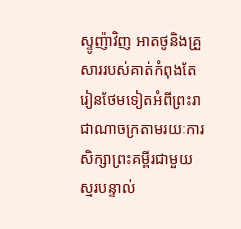ស្ទូញ៉ាវិញ អាតថូនិងគ្រួសាររបស់គាត់កំពុងតែរៀនថែមទៀតអំពីព្រះរាជាណាចក្រតាមរយៈការសិក្សាព្រះគម្ពីរជាមួយស្មរបន្ទាល់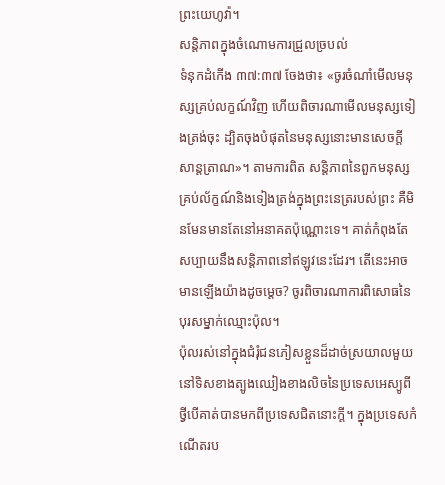ព្រះយេហូវ៉ា។
សន្ដិភាពក្នុងចំណោមការជ្រួលច្របល់
ទំនុកដំកើង ៣៧:៣៧ ចែងថា៖ «ចូរចំណាំមើលមនុស្សគ្រប់លក្ខណ៍វិញ ហើយពិចារណាមើលមនុស្សទៀងត្រង់ចុះ ដ្បិតចុងបំផុតនៃមនុស្សនោះមានសេចក្ដីសាន្តត្រាណ»។ តាមការពិត សន្ដិភាពនៃពួកមនុស្សគ្រប់ល័ក្ខណ៍និងទៀងត្រង់ក្នុងព្រះនេត្ររបស់ព្រះ គឺមិនមែនមានតែនៅអនាគតប៉ុណ្ណោះទេ។ គាត់កំពុងតែសប្បាយនឹងសន្ដិភាពនៅឥឡូវនេះដែរ។ តើនេះអាចមានឡើងយ៉ាងដូចម្ដេច? ចូរពិចារណាការពិសោធនៃបុរសម្នាក់ឈ្មោះប៉ុល។
ប៉ុលរស់នៅក្នុងជំរុំជនភៀសខ្លួនដ៏ដាច់ស្រយាលមួយនៅទិសខាងត្បូងឈៀងខាងលិចនៃប្រទេសអេស្យូពី ថ្វីបើគាត់បានមកពីប្រទេសជិតនោះក្ដី។ ក្នុងប្រទេសកំណើតរប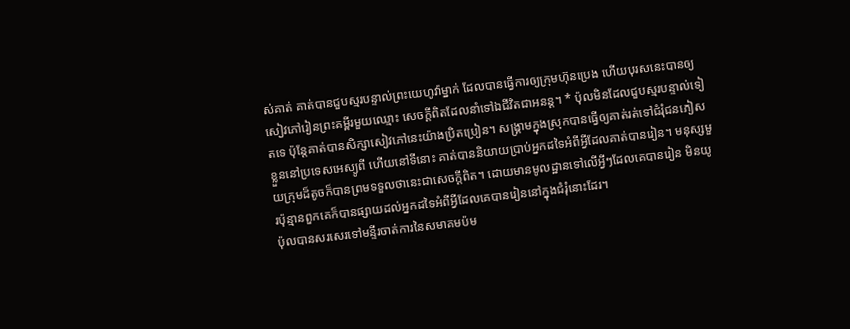ស់គាត់ គាត់បានជួបស្មរបន្ទាល់ព្រះយេហូវ៉ាម្នាក់ ដែលបានធ្វើការឲ្យក្រុមហ៊ុនប្រេង ហើយបុរសនេះបានឲ្យសៀវភៅរៀនព្រះគម្ពីរមួយឈ្មោះ សេចក្ដីពិតដែលនាំទៅឯជីវិតជាអនន្ត។ * ប៉ុលមិនដែលជួបស្មរបន្ទាល់ទៀតទេ ប៉ុន្តែគាត់បានសិក្សាសៀវភៅនេះយ៉ាងប្រិតប្រៀន។ សង្គ្រាមក្នុងស្រុកបានធ្វើឲ្យគាត់រត់ទៅជំរុំជនភៀសខ្លួននៅប្រទេសអេស្យូពី ហើយនៅទីនោះ គាត់បាននិយាយប្រាប់អ្នកដទៃអំពីអ្វីដែលគាត់បានរៀន។ មនុស្សមួយក្រុមដ៏តូចក៏បានព្រមទទួលថានេះជាសេចក្ដីពិត។ ដោយមានមូលដ្ឋានទៅលើអ្វីៗដែលគេបានរៀន មិនយូរប៉ុន្មានពួកគេក៏បានផ្សាយដល់អ្នកដទៃអំពីអ្វីដែលគេបានរៀននៅក្នុងជំរុំនោះដែរ។
ប៉ុលបានសរសេរទៅមន្ទីរចាត់ការនៃសមាគមប៉ម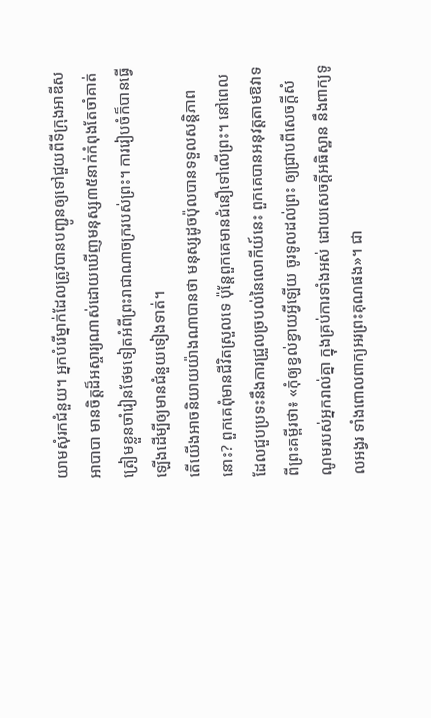យាមសុំរកជំនួយ។ អ្នកបំរើម្នាក់ដែលត្រូវបានបញ្ជូនឲ្យទៅជួយពីទីក្រុងអាឌីស អាបាបា មានចិត្តដ៏អស្ចារ្យណាស់ដោយឃើញមនុស្ស៣៥នាក់កំពុងតែចាំគាត់ ត្រៀមខ្លួនចាំរៀនថែមទៀតអំពីព្រះរាជាណាចក្ររបស់ព្រះ។ ការរៀបចំក៏បានធ្វើឡើងដើម្បីឲ្យមានជំនួយទៀងទាត់។
តើយើងអាចនិយាយយ៉ាងណាបានថា មនុស្សដូចប៉ុលបានទទួលសន្ដិភាពនោះ? ពួកគេពុំមានជីវិតស្រួលទេ ប៉ុន្តែពួកគេមានជំនឿទៅលើព្រះ។ នៅពេលដែលជួបប្រទះនឹងការជ្រួលច្របល់នៃលោកីយ៍នេះ ពួកគេបានអនុវត្តតាមឱវាទពីព្រះគម្ពីរថា៖ «កុំឲ្យខ្វល់ខ្វាយអ្វីឡើយ ចូរទូលដល់ព្រះ ឲ្យជ្រាបពីសេចក្ដីសំណូមរបស់អ្នករាល់គ្នា ក្នុងគ្រប់ការទាំងអស់ ដោយសេចក្ដីអធិស្ឋាន នឹងពាក្យទូលអង្វរ ទាំងពោលពាក្យអរព្រះគុណផង»។ ជា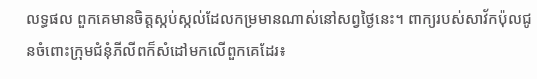លទ្ធផល ពួកគេមានចិត្តស្កប់ស្កល់ដែលកម្រមានណាស់នៅសព្វថ្ងៃនេះ។ ពាក្យរបស់សាវ័កប៉ុលជូនចំពោះក្រុមជំនុំភីលីពក៏សំដៅមកលើពួកគេដែរ៖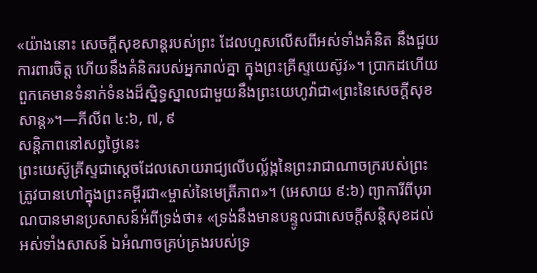«យ៉ាងនោះ សេចក្ដីសុខសាន្តរបស់ព្រះ ដែលហួសលើសពីអស់ទាំងគំនិត នឹងជួយការពារចិត្ត ហើយនឹងគំនិតរបស់អ្នករាល់គ្នា ក្នុងព្រះគ្រីស្ទយេស៊ូវ»។ ប្រាកដហើយ ពួកគេមានទំនាក់ទំនងដ៏ស្និទ្ធស្នាលជាមួយនឹងព្រះយេហូវ៉ាជា«ព្រះនៃសេចក្ដីសុខសាន្ត»។—ភីលីព ៤:៦, ៧, ៩
សន្ដិភាពនៅសព្វថ្ងៃនេះ
ព្រះយេស៊ូគ្រីស្ទជាស្តេចដែលសោយរាជ្យលើបល្ល័ង្កនៃព្រះរាជាណាចក្ររបស់ព្រះ ត្រូវបានហៅក្នុងព្រះគម្ពីរជា«ម្ចាស់នៃមេត្រីភាព»។ (អេសាយ ៩:៦) ព្យាការីពីបុរាណបានមានប្រសាសន៍អំពីទ្រង់ថា៖ «ទ្រង់នឹងមានបន្ទូលជាសេចក្ដីសន្ដិសុខដល់អស់ទាំងសាសន៍ ឯអំណាចគ្រប់គ្រងរបស់ទ្រ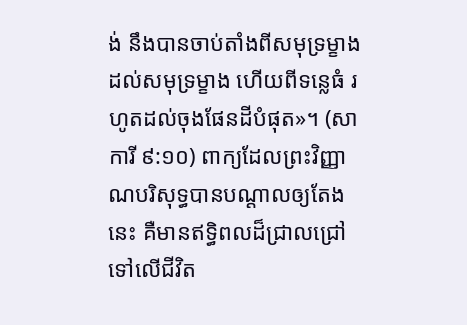ង់ នឹងបានចាប់តាំងពីសមុទ្រម្ខាងដល់សមុទ្រម្ខាង ហើយពីទន្លេធំ រហូតដល់ចុងផែនដីបំផុត»។ (សាការី ៩:១០) ពាក្យដែលព្រះវិញ្ញាណបរិសុទ្ធបានបណ្ដាលឲ្យតែងនេះ គឺមានឥទ្ធិពលដ៏ជ្រាលជ្រៅទៅលើជីវិត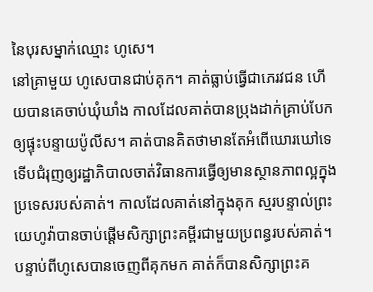នៃបុរសម្នាក់ឈ្មោះ ហូសេ។
នៅគ្រាមួយ ហូសេបានជាប់គុក។ គាត់ធ្លាប់ធ្វើជាភេរវជន ហើយបានគេចាប់ឃុំឃាំង កាលដែលគាត់បានប្រុងដាក់គ្រាប់បែកឲ្យផ្ទុះបន្ទាយប៉ូលីស។ គាត់បានគិតថាមានតែអំពើឃោរឃៅទេ ទើបជំរុញឲ្យរដ្ឋាភិបាលចាត់វិធានការធ្វើឲ្យមានស្ថានភាពល្អក្នុងប្រទេសរបស់គាត់។ កាលដែលគាត់នៅក្នុងគុក ស្មរបន្ទាល់ព្រះយេហូវ៉ាបានចាប់ផ្ដើមសិក្សាព្រះគម្ពីរជាមួយប្រពន្ធរបស់គាត់។
បន្ទាប់ពីហូសេបានចេញពីគុកមក គាត់ក៏បានសិក្សាព្រះគ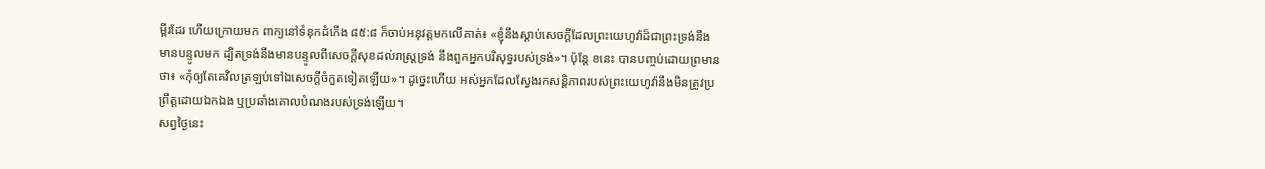ម្ពីរដែរ ហើយក្រោយមក ពាក្យនៅទំនុកដំកើង ៨៥:៨ ក៏ចាប់អនុវត្តមកលើគាត់៖ «ខ្ញុំនឹងស្ដាប់សេចក្ដីដែលព្រះយេហូវ៉ាដ៏ជាព្រះទ្រង់នឹងមានបន្ទូលមក ដ្បិតទ្រង់នឹងមានបន្ទូលពីសេចក្ដីសុខដល់រាស្ត្រទ្រង់ នឹងពួកអ្នកបរិសុទ្ធរបស់ទ្រង់»។ ប៉ុន្តែ ខនេះ បានបញ្ចប់ដោយព្រមានថា៖ «កុំឲ្យតែគេវិលត្រឡប់ទៅឯសេចក្ដីចំកួតទៀតឡើយ»។ ដូច្នេះហើយ អស់អ្នកដែលស្វែងរកសន្ដិភាពរបស់ព្រះយេហូវ៉ានឹងមិនត្រូវប្រព្រឹត្តដោយឯកឯង ឬប្រឆាំងគោលបំណងរបស់ទ្រង់ឡើយ។
សព្វថ្ងៃនេះ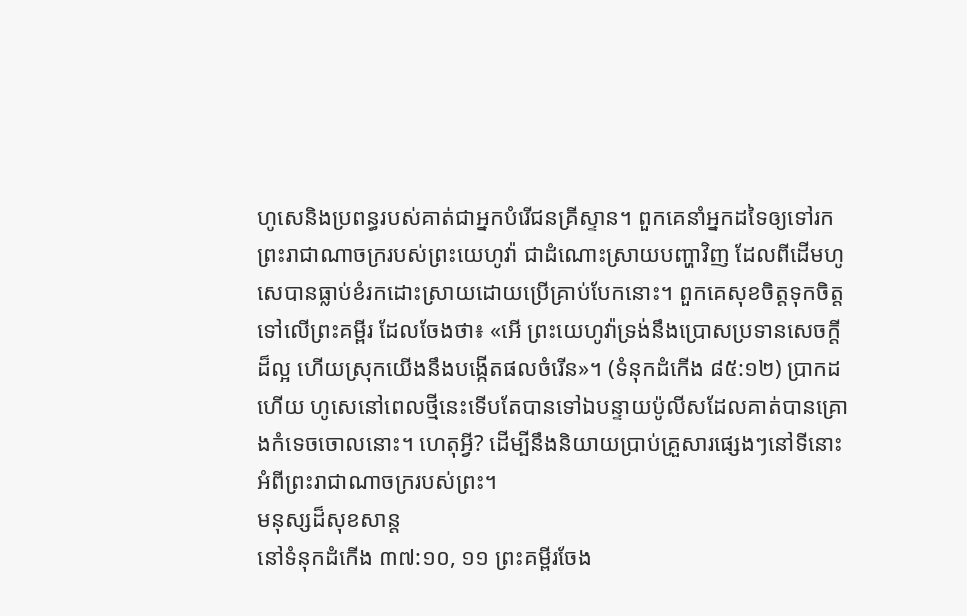ហូសេនិងប្រពន្ធរបស់គាត់ជាអ្នកបំរើជនគ្រីស្ទាន។ ពួកគេនាំអ្នកដទៃឲ្យទៅរកព្រះរាជាណាចក្ររបស់ព្រះយេហូវ៉ា ជាដំណោះស្រាយបញ្ហាវិញ ដែលពីដើមហូសេបានធ្លាប់ខំរកដោះស្រាយដោយប្រើគ្រាប់បែកនោះ។ ពួកគេសុខចិត្តទុកចិត្តទៅលើព្រះគម្ពីរ ដែលចែងថា៖ «អើ ព្រះយេហូវ៉ាទ្រង់នឹងប្រោសប្រទានសេចក្ដីដ៏ល្អ ហើយស្រុកយើងនឹងបង្កើតផលចំរើន»។ (ទំនុកដំកើង ៨៥:១២) ប្រាកដហើយ ហូសេនៅពេលថ្មីនេះទើបតែបានទៅឯបន្ទាយប៉ូលីសដែលគាត់បានគ្រោងកំទេចចោលនោះ។ ហេតុអ្វី? ដើម្បីនឹងនិយាយប្រាប់គ្រួសារផ្សេងៗនៅទីនោះអំពីព្រះរាជាណាចក្ររបស់ព្រះ។
មនុស្សដ៏សុខសាន្ត
នៅទំនុកដំកើង ៣៧:១០, ១១ ព្រះគម្ពីរចែង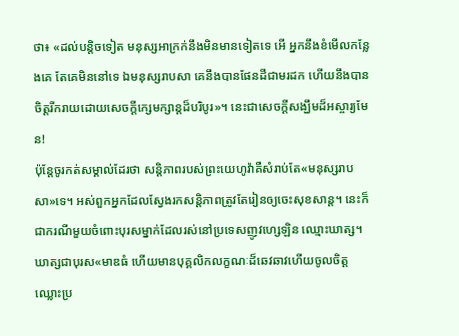ថា៖ «ដល់បន្ដិចទៀត មនុស្សអាក្រក់នឹងមិនមានទៀតទេ អើ អ្នកនឹងខំមើលកន្លែងគេ តែគេមិននៅទេ ឯមនុស្សរាបសា គេនឹងបានផែនដីជាមរដក ហើយនឹងបានចិត្តរីករាយដោយសេចក្ដីក្សេមក្សាន្តដ៏បរិបូរ»។ នេះជាសេចក្ដីសង្ឃឹមដ៏អស្ចារ្យមែន!
ប៉ុន្តែចូរកត់សម្គាល់ដែរថា សន្ដិភាពរបស់ព្រះយេហូវ៉ាគឺសំរាប់តែ«មនុស្សរាបសា»ទេ។ អស់ពួកអ្នកដែលស្វែងរកសន្ដិភាពត្រូវតែរៀនឲ្យចេះសុខសាន្ត។ នេះក៏ជាករណីមួយចំពោះបុរសម្នាក់ដែលរស់នៅប្រទេសញូវហ្សេឡិន ឈ្មោះឃាត្ស។ ឃាត្សជាបុរស«មាឌធំ ហើយមានបុគ្គលិកលក្ខណៈដ៏ឆេវឆាវហើយចូលចិត្តឈ្លោះប្រ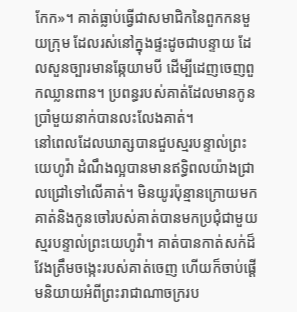កែក»។ គាត់ធ្លាប់ធ្វើជាសមាជិកនៃពួកកនមួយក្រុម ដែលរស់នៅក្នុងផ្ទះដូចជាបន្ទាយ ដែលសួនច្បារមានឆ្កែយាមបី ដើម្បីដេញចេញពួកឈ្លានពាន។ ប្រពន្ធរបស់គាត់ដែលមានកូនប្រាំមួយនាក់បានលះលែងគាត់។
នៅពេលដែលឃាត្សបានជួបស្មរបន្ទាល់ព្រះយេហូវ៉ា ដំណឹងល្អបានមានឥទ្ធិពលយ៉ាងជ្រាលជ្រៅទៅលើគាត់។ មិនយូរប៉ុន្មានក្រោយមក គាត់និងកូនចៅរបស់គាត់បានមកប្រជុំជាមួយស្មរបន្ទាល់ព្រះយេហូវ៉ា។ គាត់បានកាត់សក់ដ៏វែងត្រឹមចង្កេះរបស់គាត់ចេញ ហើយក៏ចាប់ផ្ដើមនិយាយអំពីព្រះរាជាណាចក្ររប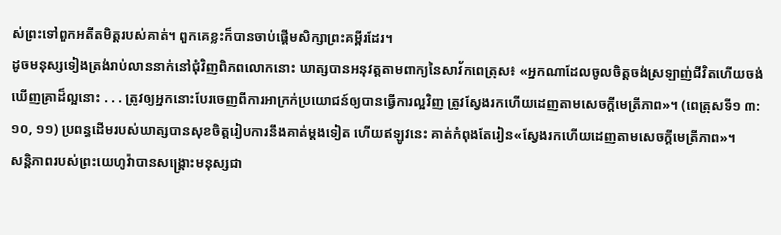ស់ព្រះទៅពួកអតីតមិត្តរបស់គាត់។ ពួកគេខ្លះក៏បានចាប់ផ្ដើមសិក្សាព្រះគម្ពីរដែរ។
ដូចមនុស្សទៀងត្រង់រាប់លាននាក់នៅជុំវិញពិភពលោកនោះ ឃាត្សបានអនុវត្តតាមពាក្យនៃសាវ័កពេត្រុស៖ «អ្នកណាដែលចូលចិត្តចង់ស្រឡាញ់ជីវិតហើយចង់ឃើញគ្រាដ៏ល្អនោះ . . . ត្រូវឲ្យអ្នកនោះបែរចេញពីការអាក្រក់ប្រយោជន៍ឲ្យបានធ្វើការល្អវិញ ត្រូវស្វែងរកហើយដេញតាមសេចក្ដីមេត្រីភាព»។ (ពេត្រុសទី១ ៣:១០, ១១) ប្រពន្ធដើមរបស់ឃាត្សបានសុខចិត្តរៀបការនឹងគាត់ម្ដងទៀត ហើយឥឡូវនេះ គាត់កំពុងតែរៀន«ស្វែងរកហើយដេញតាមសេចក្ដីមេត្រីភាព»។
សន្ដិភាពរបស់ព្រះយេហូវ៉ាបានសង្គ្រោះមនុស្សជា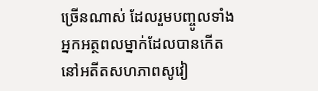ច្រើនណាស់ ដែលរួមបញ្ចូលទាំងអ្នកអត្ថពលម្នាក់ដែលបានកើតនៅអតីតសហភាពសូវៀ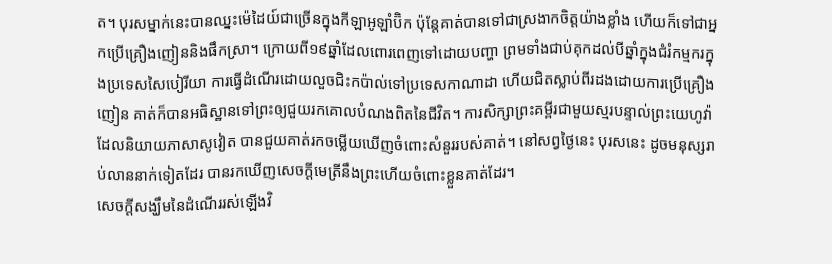ត។ បុរសម្នាក់នេះបានឈ្នះម៉េដៃយ៍ជាច្រើនក្នុងកីឡាអូឡាំប៊ិក ប៉ុន្តែគាត់បានទៅជាស្រងាកចិត្តយ៉ាងខ្លាំង ហើយក៏ទៅជាអ្នកប្រើគ្រឿងញៀននិងផឹកស្រា។ ក្រោយពី១៩ឆ្នាំដែលពោរពេញទៅដោយបញ្ហា ព្រមទាំងជាប់គុកដល់បីឆ្នាំក្នុងជំរំកម្មករក្នុងប្រទេសសៃបៀរីយា ការធ្វើដំណើរដោយលួចជិះកប៉ាល់ទៅប្រទេសកាណាដា ហើយជិតស្លាប់ពីរដងដោយការប្រើគ្រឿងញៀន គាត់ក៏បានអធិស្ឋានទៅព្រះឲ្យជួយរកគោលបំណងពិតនៃជីវិត។ ការសិក្សាព្រះគម្ពីរជាមួយស្មរបន្ទាល់ព្រះយេហូវ៉ាដែលនិយាយភាសាសូវៀត បានជួយគាត់រកចម្លើយឃើញចំពោះសំនួររបស់គាត់។ នៅសព្វថ្ងៃនេះ បុរសនេះ ដូចមនុស្សរាប់លាននាក់ទៀតដែរ បានរកឃើញសេចក្ដីមេត្រីនឹងព្រះហើយចំពោះខ្លួនគាត់ដែរ។
សេចក្ដីសង្ឃឹមនៃដំណើររស់ឡើងវិ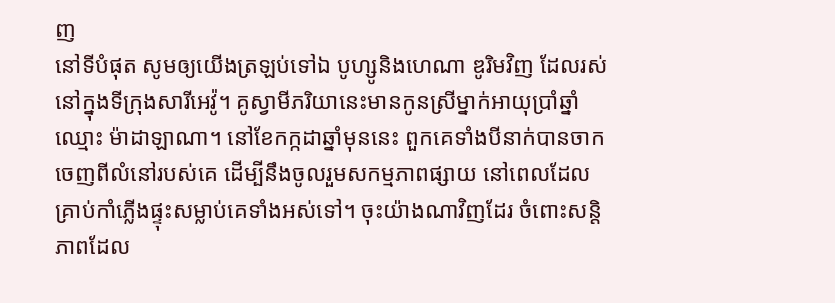ញ
នៅទីបំផុត សូមឲ្យយើងត្រឡប់ទៅឯ បូហ្សូនិងហេណា ឌូរិមវិញ ដែលរស់នៅក្នុងទីក្រុងសារីអេវ៉ូ។ គូស្វាមីភរិយានេះមានកូនស្រីម្នាក់អាយុប្រាំឆ្នាំ ឈ្មោះ ម៉ាដាឡាណា។ នៅខែកក្កដាឆ្នាំមុននេះ ពួកគេទាំងបីនាក់បានចាកចេញពីលំនៅរបស់គេ ដើម្បីនឹងចូលរួមសកម្មភាពផ្សាយ នៅពេលដែលគ្រាប់កាំភ្លើងផ្ទុះសម្លាប់គេទាំងអស់ទៅ។ ចុះយ៉ាងណាវិញដែរ ចំពោះសន្ដិភាពដែល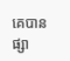គេបានផ្សា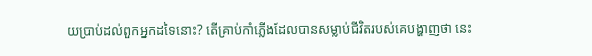យប្រាប់ដល់ពួកអ្នកដទៃនោះ? តើគ្រាប់កាំភ្លើងដែលបានសម្លាប់ជីវិតរបស់គេបង្ហាញថា នេះ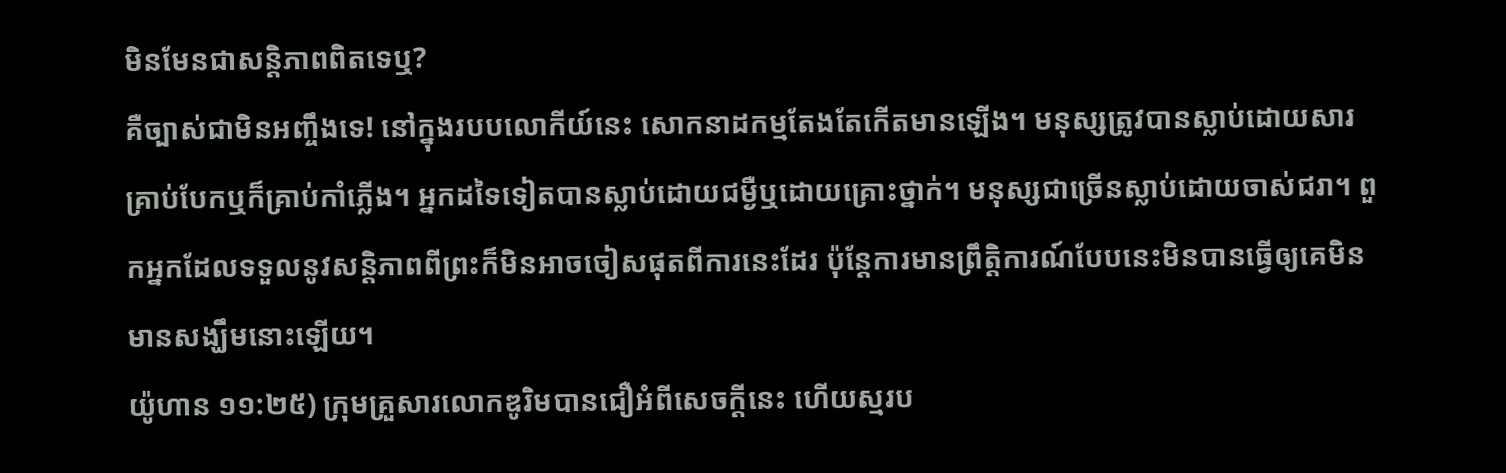មិនមែនជាសន្ដិភាពពិតទេឬ?
គឺច្បាស់ជាមិនអញ្ចឹងទេ! នៅក្នុងរបបលោកីយ៍នេះ សោកនាដកម្មតែងតែកើតមានឡើង។ មនុស្សត្រូវបានស្លាប់ដោយសារគ្រាប់បែកឬក៏គ្រាប់កាំភ្លើង។ អ្នកដទៃទៀតបានស្លាប់ដោយជម្ងឺឬដោយគ្រោះថ្នាក់។ មនុស្សជាច្រើនស្លាប់ដោយចាស់ជរា។ ពួកអ្នកដែលទទួលនូវសន្ដិភាពពីព្រះក៏មិនអាចចៀសផុតពីការនេះដែរ ប៉ុន្តែការមានព្រឹត្ដិការណ៍បែបនេះមិនបានធ្វើឲ្យគេមិនមានសង្ឃឹមនោះឡើយ។
យ៉ូហាន ១១:២៥) ក្រុមគ្រួសារលោកឌូរិមបានជឿអំពីសេចក្ដីនេះ ហើយស្មរប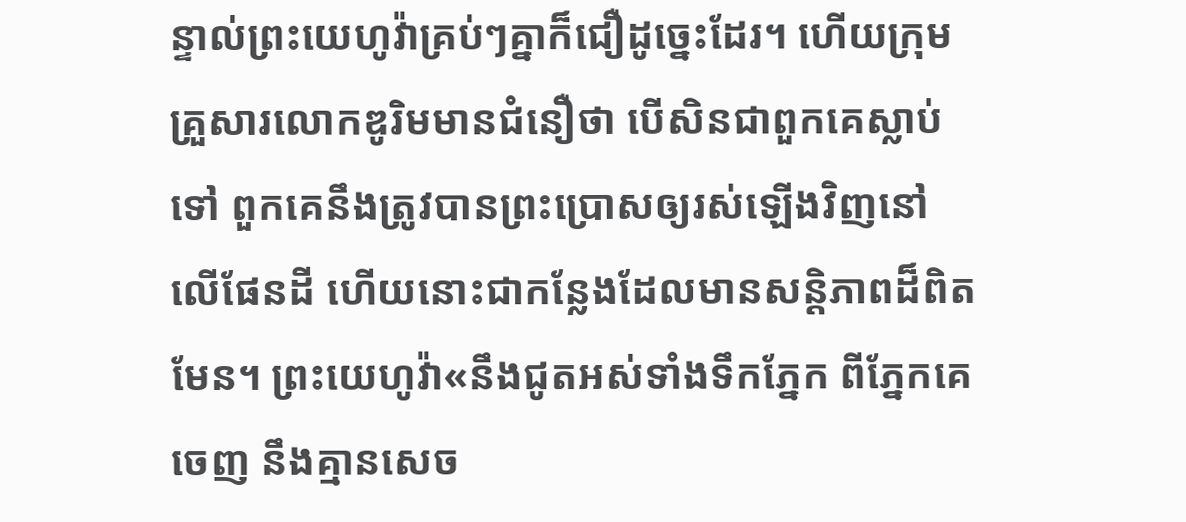ន្ទាល់ព្រះយេហូវ៉ាគ្រប់ៗគ្នាក៏ជឿដូច្នេះដែរ។ ហើយក្រុមគ្រួសារលោកឌូរិមមានជំនឿថា បើសិនជាពួកគេស្លាប់ទៅ ពួកគេនឹងត្រូវបានព្រះប្រោសឲ្យរស់ឡើងវិញនៅលើផែនដី ហើយនោះជាកន្លែងដែលមានសន្ដិភាពដ៏ពិតមែន។ ព្រះយេហូវ៉ា«នឹងជូតអស់ទាំងទឹកភ្នែក ពីភ្នែកគេចេញ នឹងគ្មានសេច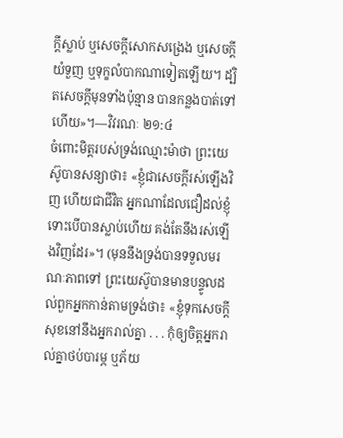ក្ដីស្លាប់ ឬសេចក្ដីសោកសង្រេង ឬសេចក្ដីយំទួញ ឬទុក្ខលំបាកណាទៀតឡើយ។ ដ្បិតសេចក្ដីមុនទាំងប៉ុន្មាន បានកន្លងបាត់ទៅហើយ»។—វិវរណៈ ២១:៤
ចំពោះមិត្តរបស់ទ្រង់ឈ្មោះម៉ាថា ព្រះយេស៊ូបានសន្យាថា៖ «ខ្ញុំជាសេចក្ដីរស់ឡើងវិញ ហើយជាជីវិត អ្នកណាដែលជឿដល់ខ្ញុំ ទោះបើបានស្លាប់ហើយ គង់តែនឹងរស់ឡើងវិញដែរ»។ (មុននឹងទ្រង់បានទទួលមរណៈភាពទៅ ព្រះយេស៊ូបានមានបន្ទូលដល់ពួកអ្នកកាន់តាមទ្រង់ថា៖ «ខ្ញុំទុកសេចក្ដីសុខនៅនឹងអ្នករាល់គ្នា . . . កុំឲ្យចិត្តអ្នករាល់គ្នាថប់បារម្ភ ឬភ័យ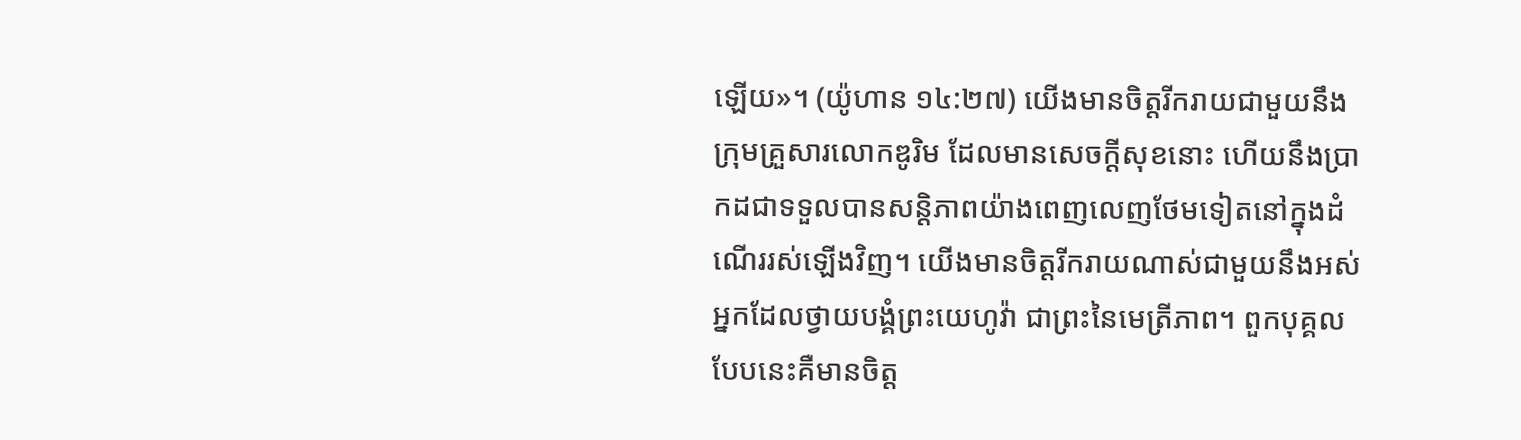ឡើយ»។ (យ៉ូហាន ១៤:២៧) យើងមានចិត្តរីករាយជាមួយនឹងក្រុមគ្រួសារលោកឌូរិម ដែលមានសេចក្ដីសុខនោះ ហើយនឹងប្រាកដជាទទួលបានសន្ដិភាពយ៉ាងពេញលេញថែមទៀតនៅក្នុងដំណើររស់ឡើងវិញ។ យើងមានចិត្តរីករាយណាស់ជាមួយនឹងអស់អ្នកដែលថ្វាយបង្គំព្រះយេហូវ៉ា ជាព្រះនៃមេត្រីភាព។ ពួកបុគ្គលបែបនេះគឺមានចិត្ត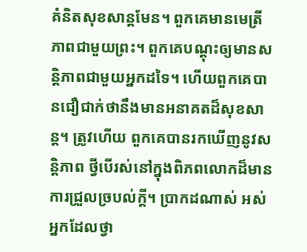គំនិតសុខសាន្តមែន។ ពួកគេមានមេត្រីភាពជាមួយព្រះ។ ពួកគេបណ្ដុះឲ្យមានសន្ដិភាពជាមួយអ្នកដទៃ។ ហើយពួកគេបានជឿជាក់ថានឹងមានអនាគតដ៏សុខសាន្ត។ ត្រូវហើយ ពួកគេបានរកឃើញនូវសន្ដិភាព ថ្វីបើរស់នៅក្នុងពិភពលោកដ៏មានការជ្រួលច្របល់ក្ដី។ ប្រាកដណាស់ អស់អ្នកដែលថ្វា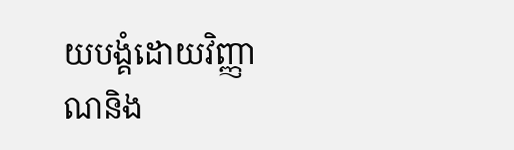យបង្គំដោយវិញ្ញាណនិង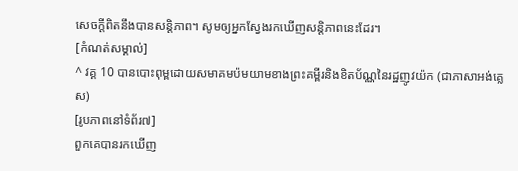សេចក្ដីពិតនឹងបានសន្ដិភាព។ សូមឲ្យអ្នកស្វែងរកឃើញសន្ដិភាពនេះដែរ។
[កំណត់សម្គាល់]
^ វគ្គ 10 បានបោះពុម្ពដោយសមាគមប៉មយាមខាងព្រះគម្ពីរនិងខិតប័ណ្ណនៃរដ្ឋញូវយ៉ក (ជាភាសាអង់គ្លេស)
[រូបភាពនៅទំព័រ៧]
ពួកគេបានរកឃើញ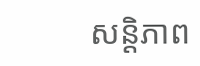សន្ដិភាព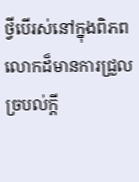ថ្វីបើរស់នៅក្នុងពិភពលោកដ៏មានការជ្រួលច្របល់ក្ដី